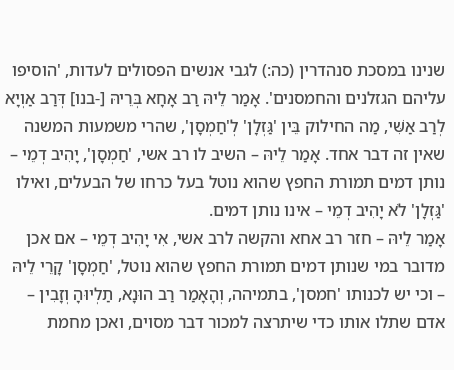שנינו במסכת סנהדרין (כה:) לגבי אנשים הפסולים לעדות, 'הוסיפו עליהם הגזלנים והחמסנים'. אָמַר לֵיהּ רַב אָחָא בְּרֵיהּ [-בנו] דְּרַב אַוְיָא לְרַב אַשִּׁי, מַה החילוק בֵּין 'גַּזְלָן' לְ'חַמְסָן', שהרי משמעות המשנה שאין זה דבר אחד. אָמַר לֵיהּ – השיב לו רב אשי, 'חַמְסָן', יָהִיב דְמֵי – נותן דמים תמורת החפץ שהוא נוטל בעל כרחו של הבעלים, ואילו 'גַּזְלָן' לֹא יָהִיב דְמֵי – אינו נותן דמים.
אָמַר לֵיהּ – חזר רב אחא והקשה לרב אשי, אִי יָהִיב דְמֵי – אם אכן מדובר במי שנותן דמים תמורת החפץ שהוא נוטל, 'חַמְסָן' קָרֵי לֵיהּ – וכי יש לכנותו 'חמסן', בתמיהה, וְהָאָמַר רַב הוּנָא, תַלְיוּהָ וְזָבִין – אדם שתלו אותו כדי שיתרצה למכור דבר מסוים, ואכן מחמת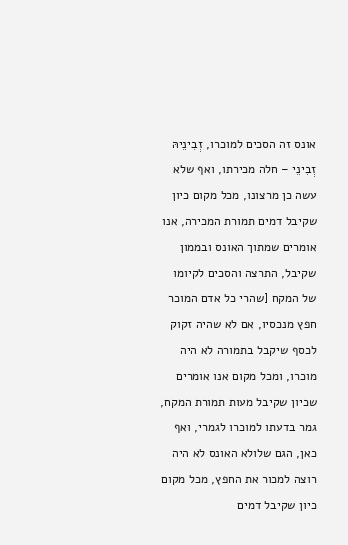אונס זה הסכים למוכרו, זְבִינֵיהּ זְבִינֵי – חלה מכירתו, ואף שלא עשה כן מרצונו, מכל מקום כיון שקיבל דמים תמורת המכירה, אנו אומרים שמתוך האונס ובממון שקיבל, התרצה והסכים לקיומו של המקח [שהרי כל אדם המוכר חפץ מנכסיו, אם לא שהיה זקוק לכסף שיקבל בתמורה לא היה מוכרו, ומכל מקום אנו אומרים שכיון שקיבל מעות תמורת המקח, גמר בדעתו למוכרו לגמרי, ואף כאן, הגם שלולא האונס לא היה רוצה למכור את החפץ, מכל מקום כיון שקיבל דמים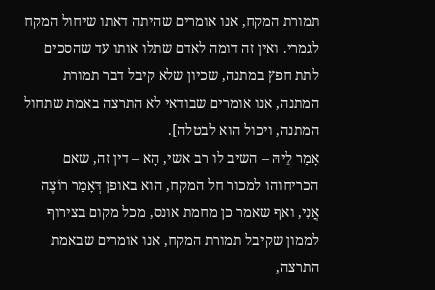תמורת המקח, אנו אומרים שהיתה דאתו שיחול המקח לגמרי. ואין זה דומה לאדם שתלו אותו עד שהסכים לתת חפץ במתנה, שכיון שלא קיבל דבר תמורת המתנה, אנו אומרים שבודאי לא התרצה באמת שתחול המתנה, ויכול הוא לבטלה].
אָמַר לֵיהּ – השיב לו רב אשי, הָא – דין זה, שאם הכריחוהו למכור חל המקח, הוא באופן דְּאָמַר רוֹצֶה אֲנִי, ואף שאמר כן מחמת אונס, מכל מקום בצירוף לממון שקיבל תמורת המקח, אנו אומרים שבאמת התרצה,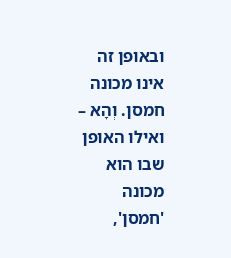ובאופן זה אינו מכונה חמסן. וְהָא – ואילו האופן שבו הוא מכונה 'חמסן',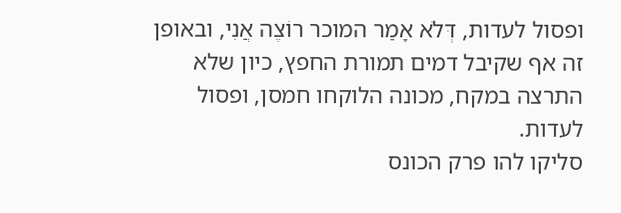ופסול לעדות, דְּלֹא אָמַר המוכר רוֹצֶה אֲנִי, ובאופן זה אף שקיבל דמים תמורת החפץ, כיון שלא התרצה במקח, מכונה הלוקחו חמסן, ופסול לעדות.
סליקו להו פרק הכונס